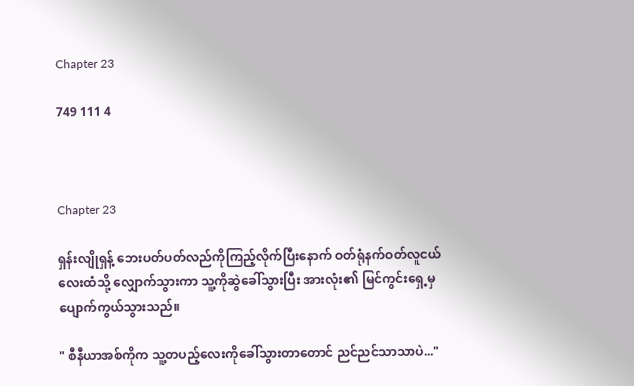Chapter 23

749 111 4



Chapter 23

ရှန်းလျိုရှန့် ဘေးပတ်ပတ်လည်ကိုကြည့်လိုက်ပြီးနောက် ဝတ်ရုံနက်ဝတ်လူငယ်လေးထံသို့ လျှောက်သွားကာ သူ့ကိုဆွဲခေါ်သွားပြီး အားလုံး၏ မြင်ကွင်းရှေ့မှ ပျောက်ကွယ်သွားသည်။

" စီနီယာအစ်ကိုက သူ့တပည့်လေးကိုခေါ်သွားတာတောင် ညင်ညင်သာသာပဲ..."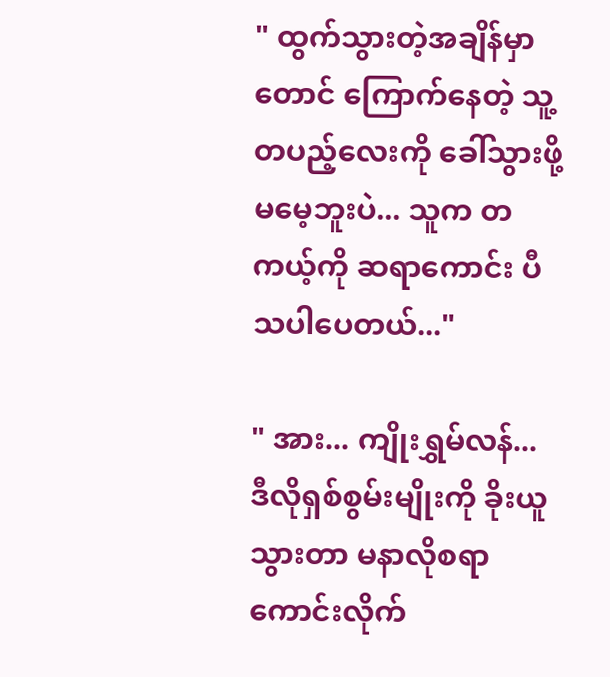" ထွက်သွားတဲ့အချိန်မှာတောင် ကြောက်နေတဲ့ သူ့တပည့်လေးကို ခေါ်သွားဖို့ မမေ့ဘူးပဲ... သူက တကယ့်ကို ဆရာကောင်း ပီသပါပေတယ်..."

" အား... ကျိုးရွှမ်လန်... ဒီလိုရှစ်စွမ်းမျိုးကို ခိုးယူသွားတာ မနာလိုစရာကောင်းလိုက်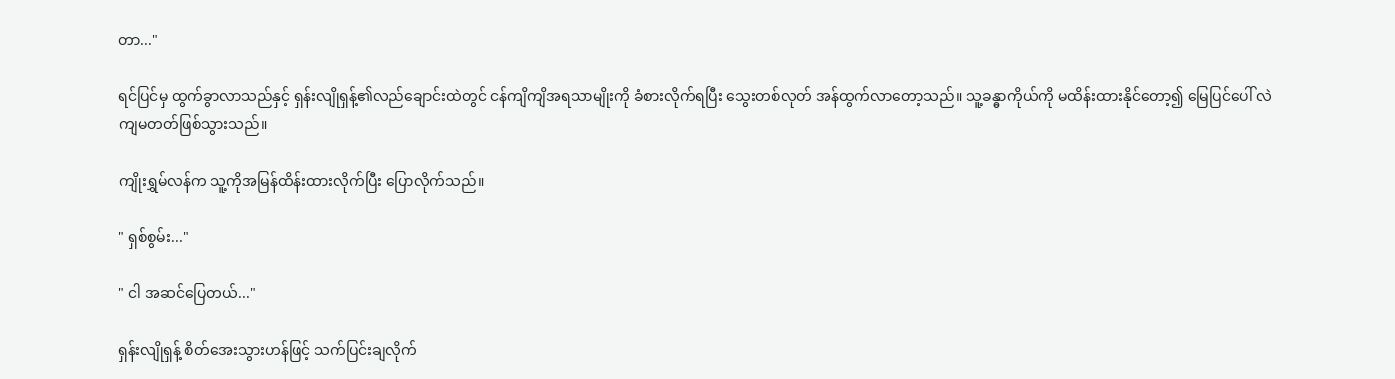တာ..."

ရင်ပြင်မှ ထွက်ခွာလာသည်နှင့် ရှန်းလျိုရှန့်၏လည်ချောင်းထဲတွင် ငန်ကျိကျိအရသာမျိုးကို ခံစားလိုက်ရပြီး သွေးတစ်လုတ် အန်ထွက်လာတော့သည်။ သူ့ခန္ဓာကိုယ်ကို မထိန်းထားနိုင်တော့၍ မြေပြင်ပေါ် လဲကျမတတ်ဖြစ်သွားသည်။

ကျိုးရွှမ်လန်က သူ့ကိုအမြန်ထိန်းထားလိုက်ပြီး ပြောလိုက်သည်။

" ရှစ်စွမ်း..."

" ငါ အဆင်ပြေတယ်..."

ရှန်းလျိုရှန့် စိတ်အေးသွားဟန်ဖြင့် သက်ပြင်းချလိုက်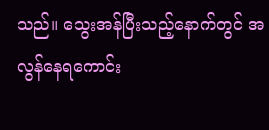သည်။ သွေးအန်ပြီးသည့်နောက်တွင် ‌အလွန်နေရကောင်း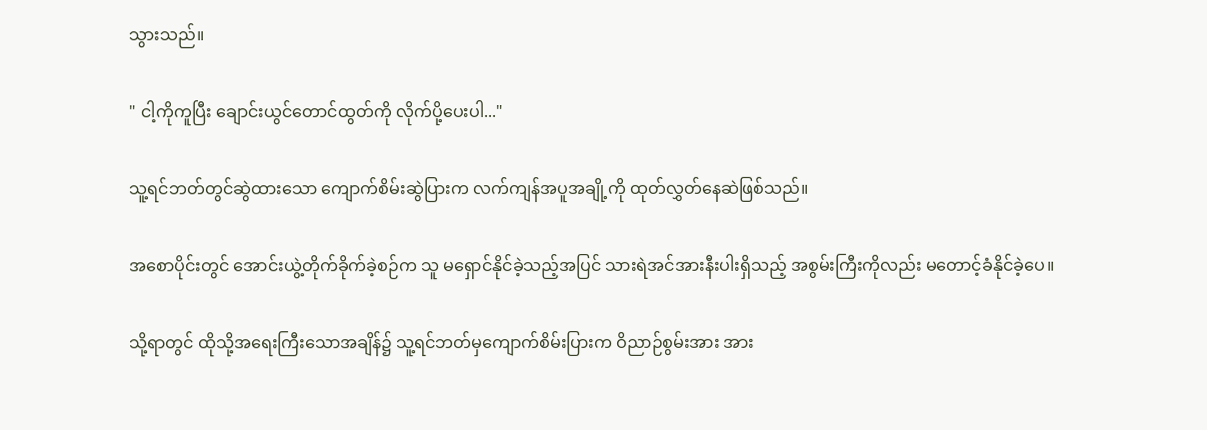သွားသည်။

" ငါ့ကိုကူပြီး ချောင်းယွင်တောင်ထွတ်ကို လိုက်ပို့ပေးပါ..."

သူ့ရင်ဘတ်တွင်ဆွဲထားသော ကျောက်စိမ်းဆွဲပြားက လက်ကျန်အပူအချို့ကို ထုတ်လွှတ်နေဆဲဖြစ်သည်။

အစောပိုင်းတွင် အောင်းယွဲ့တိုက်ခိုက်ခဲ့စဉ်က သူ မရှောင်နိုင်ခဲ့သည့်အပြင် သားရဲအင်အားနီးပါးရှိသည့် အစွမ်းကြီးကိုလည်း မတောင့်ခံနိုင်ခဲ့ပေ။

သို့ရာတွင် ထိုသို့အရေးကြီးသောအချိန်၌ သူ့ရင်ဘတ်မှကျောက်စိမ်းပြားက ဝိညာဉ်စွမ်းအား အား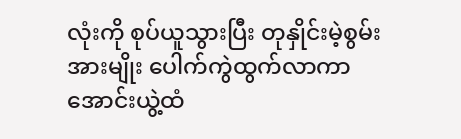လုံးကို စုပ်ယူသွားပြီး တုနှိုင်းမဲ့စွမ်းအားမျိုး ပေါက်ကွဲထွက်လာကာ အောင်းယွဲ့ထံ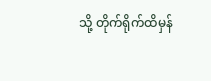သို့ တိုက်ရိုက်ထိမှန်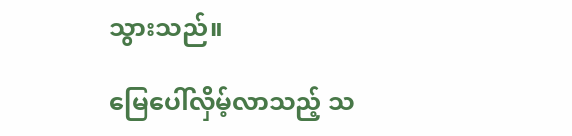သွားသည်။

မြေပေါ်လှိမ့်လာသည့် သ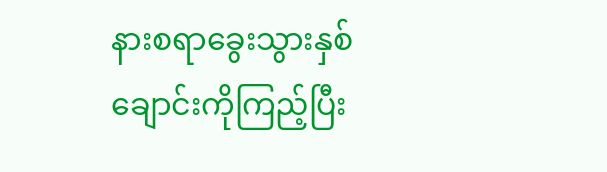နားစရာခွေးသွားနှစ်ချောင်းကိုကြည့်ပြီး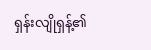ရှန်းလျိုရှန့်၏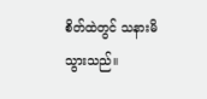စိတ်ထဲတွင် သနားမိသွားသည်။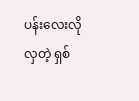ပန်းလေးလိုလှတဲ့ ရှစ်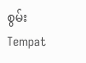စွမ်းTempat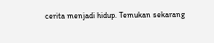cerita menjadi hidup. Temukan sekarang